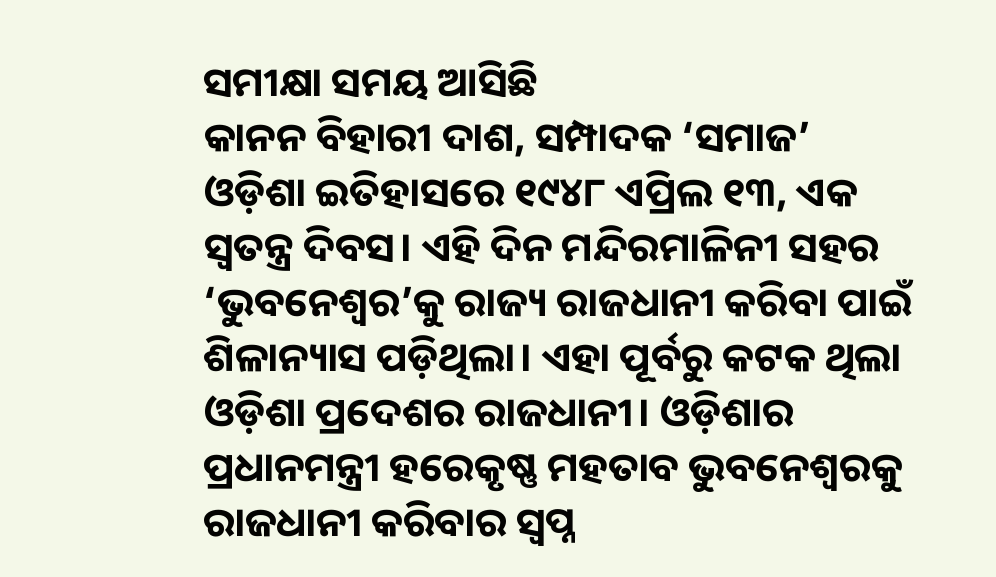ସମୀକ୍ଷା ସମୟ ଆସିଛି
କାନନ ବିହାରୀ ଦାଶ, ସମ୍ପାଦକ ‘ସମାଜ’
ଓଡ଼ିଶା ଇତିହାସରେ ୧୯୪୮ ଏପ୍ରିଲ ୧୩, ଏକ ସ୍ୱତନ୍ତ୍ର ଦିବସ। ଏହି ଦିନ ମନ୍ଦିରମାଳିନୀ ସହର ‘ଭୁବନେଶ୍ୱର’କୁ ରାଜ୍ୟ ରାଜଧାନୀ କରିବା ପାଇଁ ଶିଳାନ୍ୟାସ ପଡ଼ିଥିଲା। ଏହା ପୂର୍ବରୁ କଟକ ଥିଲା ଓଡ଼ିଶା ପ୍ରଦେଶର ରାଜଧାନୀ। ଓଡ଼ିଶାର ପ୍ରଧାନମନ୍ତ୍ରୀ ହରେକୃଷ୍ଣ ମହତାବ ଭୁବନେଶ୍ୱରକୁ ରାଜଧାନୀ କରିବାର ସ୍ୱପ୍ନ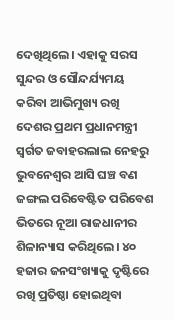ଦେଖିଥିଲେ। ଏହାକୁ ସରସ ସୁନ୍ଦର ଓ ସୌନ୍ଦର୍ଯ୍ୟମୟ କରିବା ଆଭିମୁଖ୍ୟ ରଖି ଦେଶର ପ୍ରଥମ ପ୍ରଧାନମନ୍ତ୍ରୀ ସ୍ୱର୍ଗତ ଜବାହରଲାଲ ନେହରୁ ଭୁବନେଶ୍ବର ଆସି ଘଞ୍ଚ ବଣ ଜଙ୍ଗଲ ପରିବେଷ୍ଟିତ ପରିବେଶ ଭିତରେ ନୂଆ ରାଜଧାନୀର ଶିଳାନ୍ୟାସ କରିଥିଲେ। ୪୦ ହଜାର ଜନସଂଖ୍ୟାକୁ ଦୃଷ୍ଟିରେ ରଖି ପ୍ରତିଷ୍ଠା ହୋଇଥିବା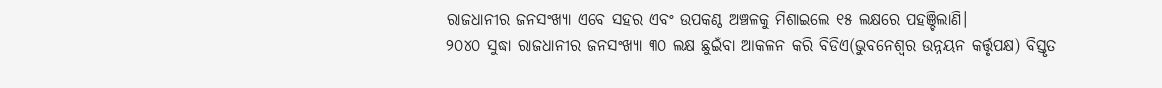ରାଜଧାନୀର ଜନସଂଖ୍ୟା ଏବେ ସହର ଏବଂ ଉପକଣ୍ଠ ଅଞ୍ଚଳକୁ ମିଶାଇଲେ ୧୫ ଲକ୍ଷରେ ପହଞ୍ଚିଲାଣି।
୨୦୪୦ ସୁଦ୍ଧା ରାଜଧାନୀର ଜନସଂଖ୍ୟା ୩୦ ଲକ୍ଷ ଛୁଇଁବା ଆକଳନ କରି ବିଡିଏ(ଭୁବନେଶ୍ବର ଉନ୍ନୟନ କର୍ତ୍ତୃପକ୍ଷ) ବିସ୍ତୃତ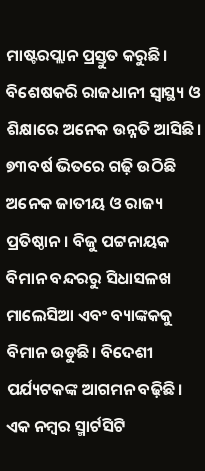ମାଷ୍ଟରପ୍ଲାନ ପ୍ରସ୍ତୁତ କରୁଛି। ବିଶେଷକରି ରାଜଧାନୀ ସ୍ୱାସ୍ଥ୍ୟ ଓ ଶିକ୍ଷାରେ ଅନେକ ଉନ୍ନତି ଆସିଛି। ୭୩ବର୍ଷ ଭିତରେ ଗଢ଼ି ଉଠିଛି ଅନେକ ଜାତୀୟ ଓ ରାଜ୍ୟ ପ୍ରତିଷ୍ଠାନ। ବିଜୁ ପଟ୍ଟନାୟକ ବିମାନ ବନ୍ଦରରୁ ସିଧାସଳଖ ମାଲେସିଆ ଏବଂ ବ୍ୟାଙ୍କକକୁ ବିମାନ ଉଡୁଛି। ବିଦେଶୀ ପର୍ଯ୍ୟଟକଙ୍କ ଆଗମନ ବଢ଼ିଛି। ଏକ ନମ୍ବର ସ୍ମାର୍ଟସିଟି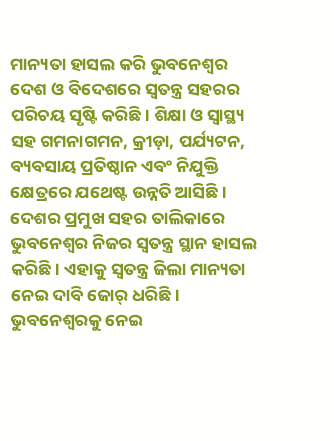ମାନ୍ୟତା ହାସଲ କରି ଭୁବନେଶ୍ବର ଦେଶ ଓ ବିଦେଶରେ ସ୍ୱତନ୍ତ୍ର ସହରର ପରିଚୟ ସୃଷ୍ଟି କରିଛି। ଶିକ୍ଷା ଓ ସ୍ୱାସ୍ଥ୍ୟ ସହ ଗମନାଗମନ, କ୍ରୀଡ଼ା, ପର୍ଯ୍ୟଟନ, ବ୍ୟବସାୟ ପ୍ରତିଷ୍ଠାନ ଏବଂ ନିଯୁକ୍ତି କ୍ଷେତ୍ରରେ ଯଥେଷ୍ଟ ଉନ୍ନତି ଆସିଛି। ଦେଶର ପ୍ରମୁଖ ସହର ତାଲିକାରେ ଭୁବନେଶ୍ବର ନିଜର ସ୍ବତନ୍ତ୍ର ସ୍ଥାନ ହାସଲ କରିଛି। ଏହାକୁ ସ୍ବତନ୍ତ୍ର ଜିଲା ମାନ୍ୟତା ନେଇ ଦାବି ଜୋର୍ ଧରିଛି।
ଭୁବନେଶ୍ୱରକୁ ନେଇ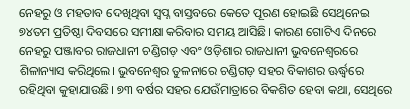ନେହରୁ ଓ ମହତାବ ଦେଖିଥିବା ସ୍ୱପ୍ନ ବାସ୍ତବରେ କେତେ ପୂରଣ ହୋଇଛି ସେଥିନେଇ ୭୪ତମ ପ୍ରତିଷ୍ଠା ଦିବସରେ ସମୀକ୍ଷା କରିବାର ସମୟ ଆସିଛି। କାରଣ ଗୋଟିଏ ଦିନରେ ନେହରୁ ପଞ୍ଜାବର ରାଜଧାନୀ ଚଣ୍ଡିଗଡ଼ ଏବଂ ଓଡ଼ିଶାର ରାଜଧାନୀ ଭୁବନେଶ୍ୱରରେ ଶିଳାନ୍ୟାସ କରିଥିଲେ। ଭୁବନେଶ୍ୱର ତୁଳନାରେ ଚଣ୍ଡିଗଡ଼ ସହର ବିକାଶର ଊର୍ଦ୍ଧ୍ବରେ ରହିଥିବା କୁହାଯାଉଛି। ୭୩ ବର୍ଷର ସହର ଯେଉଁମାତ୍ରାରେ ବିକଶିତ ହେବା କଥା, ସେଥିରେ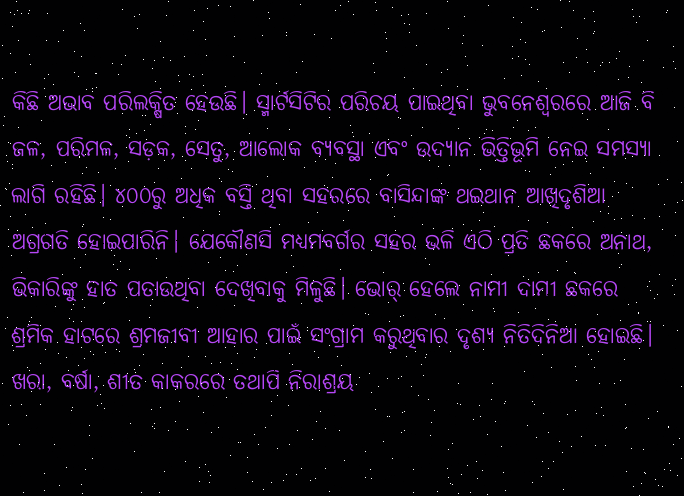କିଛି ଅଭାବ ପରିଲକ୍ଷିତ ହେଉଛି। ସ୍ମାର୍ଟସିଟିର ପରିଚୟ ପାଇଥିବା ଭୁବନେଶ୍ବରରେ ଆଜି ବି ଜଳ, ପରିମଳ, ସଡ଼କ, ସେତୁ, ଆଲୋକ ବ୍ୟବସ୍ଥା ଏବଂ ଉଦ୍ୟାନ ଭିତ୍ତିଭୂମି ନେଇ ସମସ୍ୟା ଲାଗି ରହିଛି। ୪୦୦ରୁ ଅଧିକ ବସ୍ତି ଥିବା ସହରରେ ବାସିନ୍ଦାଙ୍କ ଥଇଥାନ ଆଖିଦୃଶିଆ ଅଗ୍ରଗତି ହୋଇପାରିନି। ଯେକୌଣସି ମଧ୍ୟମବର୍ଗର ସହର ଭଳି ଏଠି ପ୍ରତି ଛକରେ ଅନାଥ, ଭିକାରିଙ୍କୁ ହାତ ପତାଉଥିବା ଦେଖିବାକୁ ମିଳୁଛି। ଭୋର୍ ହେଲେ ନାମୀ ଦାମୀ ଛକରେ ଶ୍ରମିକ ହାଟରେ ଶ୍ରମଜୀବୀ ଆହାର ପାଇଁ ସଂଗ୍ରାମ କରୁଥିବାର ଦୃଶ୍ୟ ନିତିଦିନିଆ ହୋଇଛି। ଖରା, ବର୍ଷା, ଶୀତ କାକରରେ ତଥାପି ନିରାଶ୍ରୟ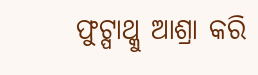ଫୁଟ୍ପାଥ୍କୁ ଆଶ୍ରା କରି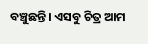ବଞ୍ଚୁଛନ୍ତି। ଏସବୁ ଚିତ୍ର ଆମ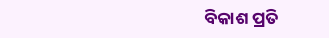ବିକାଶ ପ୍ରତି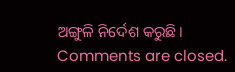ଅଙ୍ଗୁଳି ନିର୍ଦେଶ କରୁଛି।
Comments are closed.